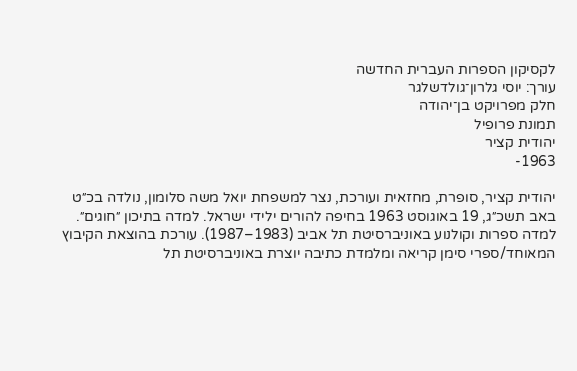לקסיקון הספרות העברית החדשה
עורך: יוסי גלרון־גולדשלגר
חלק מפרויקט בן־יהודה
תמונת פרופיל
יהודית קציר
1963-

יהודית קציר, סופרת, מחזאית ועורכת, נצר למשפחת יואל משה סלומון, נולדה בכ״ט באב תשכ״ג, 19 באוגוסט 1963 בחיפה להורים ילידי ישראל. למדה בתיכון ״חוגים״. למדה ספרות וקולנוע באוניברסיטת תל אביב (1983–1987). עורכת בהוצאת הקיבוץ המאוחד/ספרי סימן קריאה ומלמדת כתיבה יוצרת באוניברסיטת תל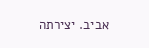אביב. יצירתה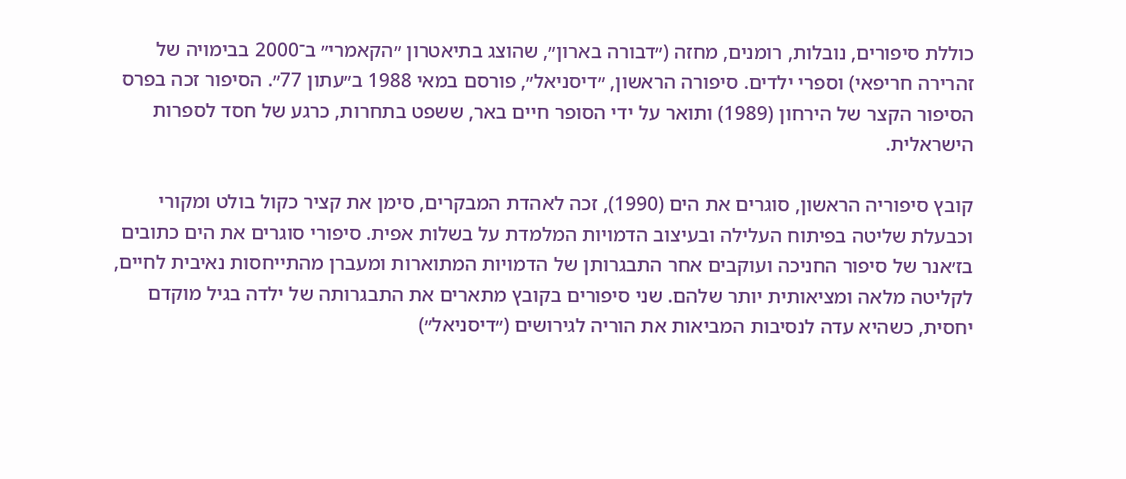כוללת סיפורים, נובלות, רומנים, מחזה (״דבורה בארון״, שהוצג בתיאטרון ״הקאמרי״ ב־2000 בבימויה של זהרירה חריפאי) וספרי ילדים. סיפורה הראשון, ״דיסניאל״, פורסם במאי 1988 ב״עתון 77״. הסיפור זכה בפרס הסיפור הקצר של הירחון (1989) ותואר על ידי הסופר חיים באר, ששפט בתחרות, כרגע של חסד לספרות הישראלית.

קובץ סיפוריה הראשון, סוגרים את הים (1990), זכה לאהדת המבקרים, סימן את קציר כקול בולט ומקורי וכבעלת שליטה בפיתוח העלילה ובעיצוב הדמויות המלמדת על בשלות אפית. סיפורי סוגרים את הים כתובים בז׳אנר של סיפור החניכה ועוקבים אחר התבגרותן של הדמויות המתוארות ומעברן מהתייחסות נאיבית לחיים, לקליטה מלאה ומציאותית יותר שלהם. שני סיפורים בקובץ מתארים את התבגרותה של ילדה בגיל מוקדם יחסית, כשהיא עדה לנסיבות המביאות את הוריה לגירושים (״דיסניאל״)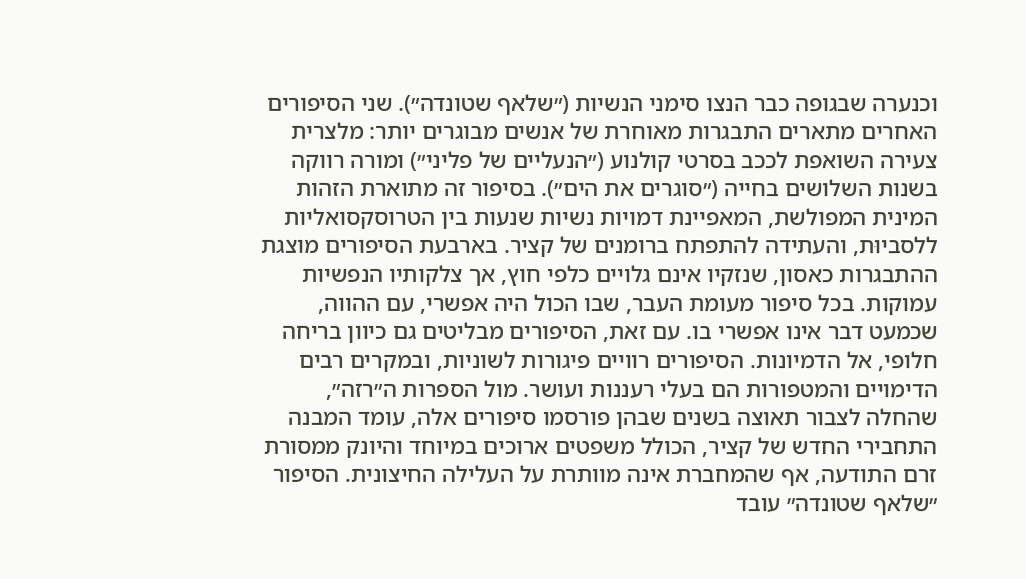וכנערה שבגופה כבר הנצו סימני הנשיות (״שלאף שטונדה״). שני הסיפורים האחרים מתארים התבגרות מאוחרת של אנשים מבוגרים יותר: מלצרית צעירה השואפת לככב בסרטי קולנוע (״הנעליים של פליני״) ומורה רווקה בשנות השלושים בחייה (״סוגרים את הים״). בסיפור זה מתוארת הזהות המינית המפולשת, המאפיינת דמויות נשיות שנעות בין הטרוסקסואליות ללסביוּת, והעתידה להתפתח ברומנים של קציר. בארבעת הסיפורים מוצגת ההתבגרות כאסון, שנזקיו אינם גלויים כלפי חוץ, אך צלקותיו הנפשיות עמוקות. בכל סיפור מעומת העבר, שבו הכול היה אפשרי, עם ההווה, שכמעט דבר אינו אפשרי בו. עם זאת, הסיפורים מבליטים גם כיוון בריחה חלופי, אל הדמיונות. הסיפורים רוויים פיגורות לשוניות, ובמקרים רבים הדימויים והמטפורות הם בעלי רעננות ועושר. מול הספרות ה״רזה״, שהחלה לצבור תאוצה בשנים שבהן פורסמו סיפורים אלה, עומד המבנה התחבירי החדש של קציר, הכולל משפטים ארוכים במיוחד והיונק ממסורת זרם התודעה, אף שהמחברת אינה מוותרת על העלילה החיצונית. הסיפור ״שלאף שטונדה״ עובד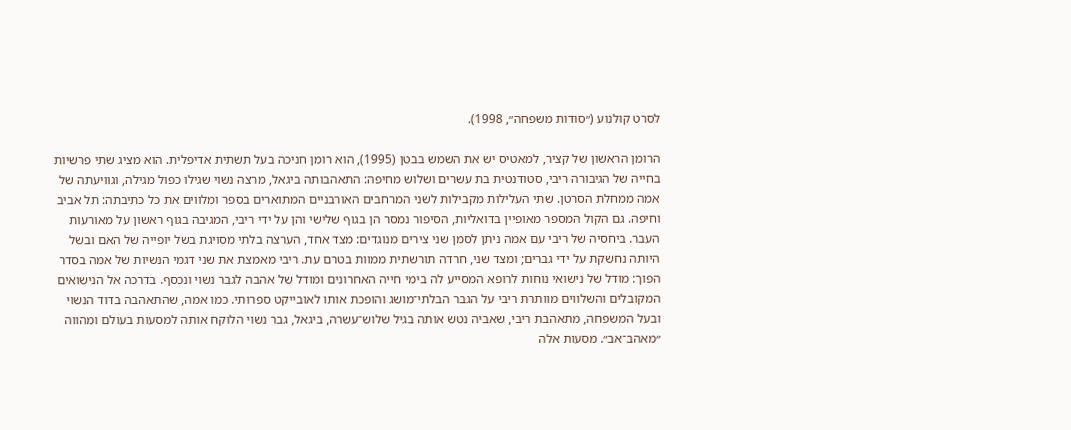לסרט קולנוע (״סודות משפחה״, 1998).

הרומן הראשון של קציר, למאטיס יש את השמש בבטן (1995), הוא רומן חניכה בעל תשתית אדיפלית. הוא מציג שתי פרשיות בחייה של הגיבורה ריבי, סטודנטית בת עשרים ושלוש מחיפה: התאהבותה ביגאל, מרצה נשוי שגילו כפול מגילה, וגוויעתה של אמה ממחלת הסרטן. שתי העלילות מקבילות לשני המרחבים האורבניים המתוארים בספר ומלווים את כל כתיבתה: תל אביב וחיפה. גם הקול המספר מאופיין בדואליות, הסיפור נמסר הן בגוף שלישי והן על ידי ריבי, המגיבה בגוף ראשון על מאורעות העבר. ביחסיה של ריבי עם אמה ניתן לסמן שני צירים מנוגדים: מצד אחד, הערצה בלתי מסויגת בשל יופייה של האם ובשל היותה נחשקת על ידי גברים; ומצד שני, חרדה תורשתית ממוות בטרם עת. ריבי מאמצת את שני דגמי הנשיות של אמה בסדר הפוך: מודל של נישואי נוחות לרופא המסייע לה בימי חייה האחרונים ומודל של אהבה לגבר נשוי ונכסף. בדרכה אל הנישואים המקובלים והשלווים מוותרת ריבי על הגבר הבלתי־מושג והופכת אותו לאובייקט ספרותי. כמו אמה, שהתאהבה בדוד הנשוי ובעל המשפחה, מתאהבת ריבי, שאביה נטש אותה בגיל שלוש־עשרה, ביגאל, גבר נשוי הלוקח אותה למסעות בעולם ומהווה ״מאהב־אב״. מסעות אלה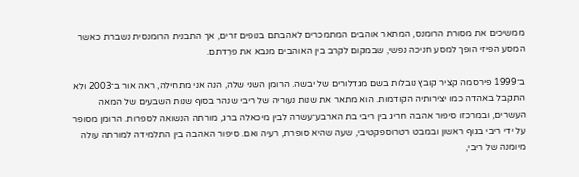ממשיכים את מסורת הרומנס, המתאר אוהבים המתמכרים לאהבתם בנופים זרים, אך התבנית הרומנסית נשברת כאשר המסע הפיזי הופך למסע חניכה נפשי, שבמקום לקרב בין האוהבים מנבא את פרֵדתם.

ב־1999 פירסמה קציר קובץ נובלות בשם מגדלורים של יבשה. הרומן השני שלה, הנה אני מתחילה, ראה אור ב־2003 ולא התקבל באהדה כמו יצירותיה הקודמות. הוא מתאר את שנות נעוריה של ריבי שנהר בסוף שנות השבעים של המאה העשרים, ובמרכזו סיפור אהבה חריג בין ריבי בת הארבע־עשרה לבין מיכאלה ברג, מורתה הנשואה לספרות. הרומן מסופר על ידי ריבי בגוף ראשון ובמבט רטרוספקטיבי, שעה שהיא סופרת, רעיה ואם. סיפור האהבה בין התלמידה למורתה עולה מיומנה של ריבי,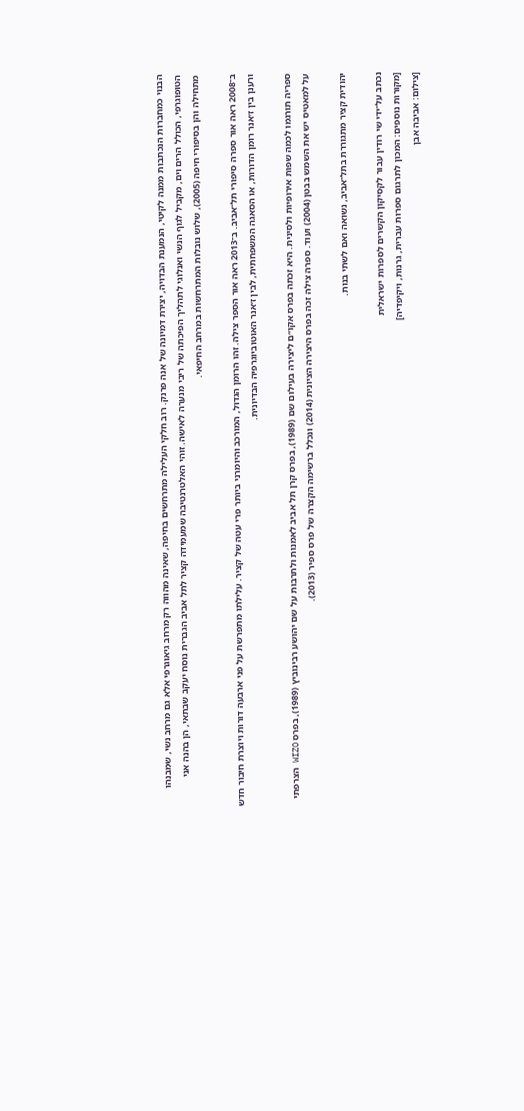הבנוי כמחברות הנכתבות ממנה לקיטי, הנמענת הבדויה, יצירת דמיונה של אנה פרנק. רוב חלקי העלילה מתרחשים בחיפה, שאינה מהווה רק מרחב גיאוגרפי אלא גם מרחב נשי, שמבנהו הטופוגרפי, הכולל הרים וים, מקביל לגוף הנשי ואנלוגי לתהליך הפיכתה של ריבי מנערה לאישה. זוהי האלטרנטיבה שמעמידה קציר לתל אביב הגברית נוסח יעקב שבתאי, הן בהנה אני מתחילה והן בסיפורי חיפה (2005), שלוש נובלות המתרחשות במרחב החיפאי.

ב־2008 ראה אור ספרה סיפורי תל־אביב. ב־2013 ראה אור הספר צילה. זהו הרומן הגדול, המורכב והיומרני ביותר פרי עטה של קציר. עלילתו מתפרשת על פני ארבעה דורות ויוצרת חיבור חדש ורענן בין ז׳אנר רומן הדורות, או הסאגה המשפחתית, לבין ז׳אנר האוטוביוגרפיה הבדיונית.

ספריה תורגמו לכמה שפות אירופיות ולסינית. היא זכתה בפרס אקו״ם ליצירה בעילום שם (1989), בפרס קרן תל אביב לאמנות ולתרבות על שם יהושע רבינוביץ (1989), בפרס WIZO הצרפתי על למאטיס יש את השמש בבטן (2004) ועוד. ספרה צילה זכה בפרס היצירה הציונית (2014) ונכלל ברשימה הקצרה של פרס ספיר (2013).

יהודית קציר מתגוררת בתל־אביב, נשואה ואם לשתי בנות.

נכתב על־ידי שי רודין עבור לקסיקון הקשרים לספרות ישראלית
[מקורות נוספים: המכון לתרגום ספרות עברית, גרנות, ויקיפדיה]
[צילום: אביבה אבן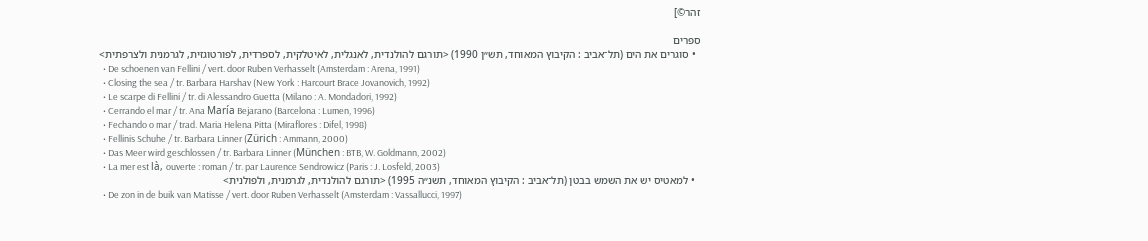זהר©]

ספרים
  • סוגרים את הים (תל־אביב : הקיבוץ המאוחד, תש״ן 1990) <תורגם להולנדית, לאנגלית, לאיטלקית, לספרדית, לפורטוגזית, לגרמנית ולצרפתית>
  • De schoenen van Fellini / vert. door Ruben Verhasselt (Amsterdam : Arena, 1991)
  • Closing the sea / tr. Barbara Harshav (New York : Harcourt Brace Jovanovich, 1992)
  • Le scarpe di Fellini / tr. di Alessandro Guetta (Milano : A. Mondadori, 1992)
  • Cerrando el mar / tr. Ana María Bejarano (Barcelona : Lumen, 1996)
  • Fechando o mar / trad. Maria Helena Pitta (Miraflores : Difel, 1998)
  • Fellinis Schuhe / tr. Barbara Linner (Zürich : Ammann, 2000)
  • Das Meer wird geschlossen / tr. Barbara Linner (München : BTB, W. Goldmann, 2002)
  • La mer est là, ouverte : roman / tr. par Laurence Sendrowicz (Paris : J. Losfeld, 2003)
  • למאטיס יש את השמש בבטן (תל־אביב : הקיבוץ המאוחד, תשנ״ה 1995) <תורגם להולנדית, לגרמנית, ולפולנית>
  • De zon in de buik van Matisse / vert. door Ruben Verhasselt (Amsterdam : Vassallucci, 1997)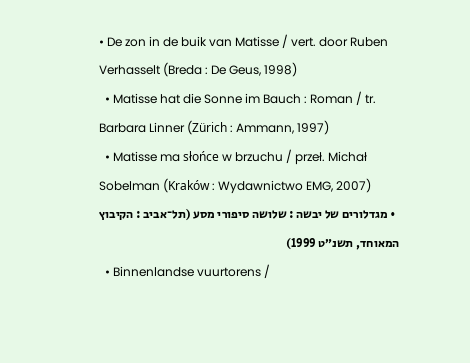• De zon in de buik van Matisse / vert. door Ruben Verhasselt (Breda : De Geus, 1998)
  • Matisse hat die Sonne im Bauch : Roman / tr. Barbara Linner (Zürich : Ammann, 1997)
  • Matisse ma słońce w brzuchu / przeł. Michał Sobelman (Kraków : Wydawnictwo EMG, 2007)
  • מגדלורים של יבשה : שלושה סיפורי מסע (תל־אביב : הקיבוץ המאוחד, תשנ״ט 1999)
  • Binnenlandse vuurtorens /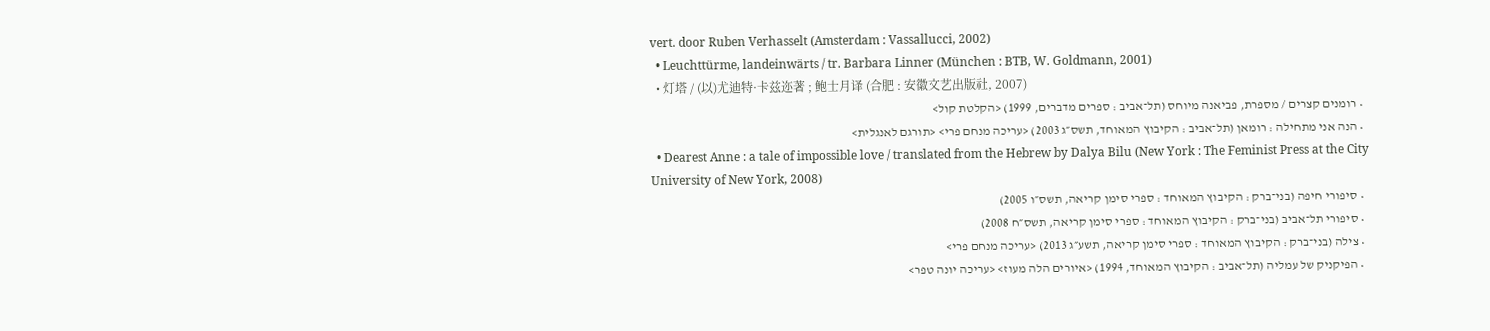vert. door Ruben Verhasselt (Amsterdam : Vassallucci, 2002)
  • Leuchttürme, landeinwärts / tr. Barbara Linner (München : BTB, W. Goldmann, 2001)
  • 灯塔 / (以)尤迪特·卡兹迩著 ; 鲍士月译 (合肥 : 安徽文艺出版社, 2007)
  • רומנים קצרים / מספרת, פביאנה מיוחס (תל־אביב : ספרים מדברים, 1999) <הקלטת קול>
  • הנה אני מתחילה : רומאן (תל־אביב : הקיבוץ המאוחד, תשס״ג 2003) <עריכה מנחם פרי> <תורגם לאנגלית>
  • Dearest Anne : a tale of impossible love / translated from the Hebrew by Dalya Bilu (New York : The Feminist Press at the City University of New York, 2008)
  • סיפורי חיפה (בני־ברק : הקיבוץ המאוחד : ספרי סימן קריאה, תשס״ו 2005)
  • סיפורי תל־אביב (בני־ברק : הקיבוץ המאוחד : ספרי סימן קריאה, תשס״ח 2008)
  • צילה (בני־ברק : הקיבוץ המאוחד : ספרי סימן קריאה, תשע״ג 2013) <עריכה מנחם פרי>
  • הפיקניק של עמליה (תל־אביב : הקיבוץ המאוחד, 1994) <איורים הלה מעוז> <עריכה יונה טפר>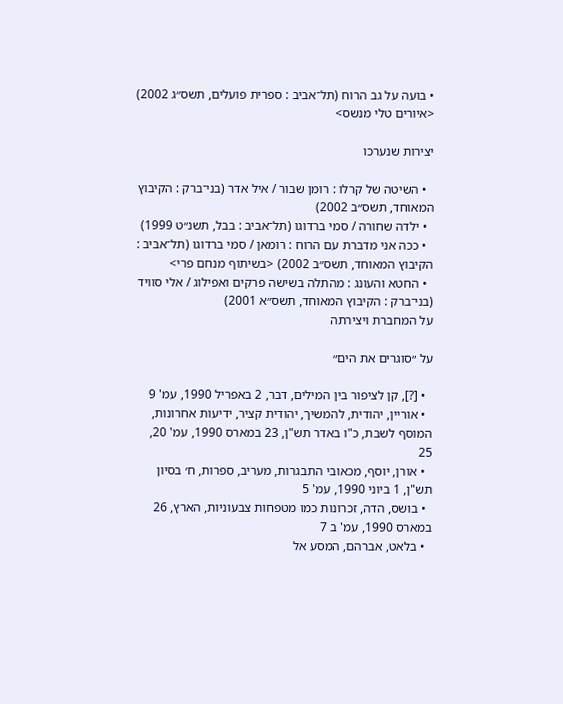• בועה על גב הרוח (תל־אביב : ספרית פועלים, תשס״ג 2002) <איורים טלי מנשס>

יצירות שנערכו

  • השיטה של קרלו : רומן שבור / איל אדר (בני־ברק : הקיבוץ המאוחד, תשס״ב 2002)
  • ילדה שחורה / סמי ברדוגו (תל־אביב : בבל, תשנ״ט 1999)
  • ככה אני מדברת עם הרוח : רומאן / סמי ברדוגו (תל־אביב : הקיבוץ המאוחד, תשס״ב 2002) <בשיתוף מנחם פרי>
  • החטא והעונג : מהתלה בשישה פרקים ואפילוג / אלי סוויד (בני־ברק : הקיבוץ המאוחד, תשס״א 2001)
על המחברת ויצירתה

על ״סוגרים את הים״

  • [?], קן לציפור בין המילים, דבר, 2 באפריל 1990, עמ' 9
  • אוריין, יהודית, להמשיך, יהודית קציר, ידיעות אחרונות, המוסף לשבת, כ"ו באדר תש"ן, 23 במארס 1990, עמ' 20, 25
  • אורן, יוסף, מכאובי התבגרות, מעריב, ספרות, ח׳ בסיון תש"ן, 1 ביוני 1990, עמ' 5
  • בושס, הדה, זכרונות כמו מטפחות צבעוניות, הארץ, 26 במארס 1990, עמ' ב 7
  • בלאט, אברהם, המסע אל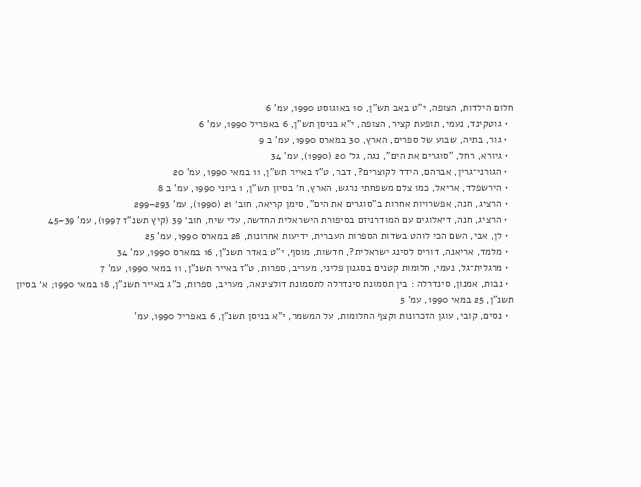חלום הילדות, הצופה, י"ט באב תש"ן, 10 באוגוסט 1990, עמ' 6
  • גוטקינד, נעמי, תופעת קציר, הצופה, י"א בניסן תש"ן, 6 באפריל 1990, עמ' 6
  • גור, בתיה, שבוע של ספרים, הארץ, 30 במארס 1990, עמ' ב 9
  • גיורא, רחל, "סוגרים את הים", נגה, גל׳ 20 (1990), עמ' 34
  • הגורני־גרין, אברהם, הידד לקוצרים?, דבר, ט"ז באייר תש"ן, 11 במאי 1990, עמ' 20
  • הירשפלד, אריאל, כמו צלם משפחתי נרגש, הארץ, ח׳ בסיון תש"ן, 1 ביוני 1990, עמ' ב 8
  • הרציג, חנה, אפשרויות אחרות ב"סוגרים את הים", סימן קריאה, חוב׳ 21 (1990), עמ' 293–299
  • הרציג, חנה, דיאלוגים עם המודרניזם בסיפורת הישראלית החדשה, עלי שיח, חוב׳ 39 (קיץ תשנ"ז 1997), עמ' 39–45
  • לן, אבי, השם הכי לוהט בשדות הספרות העברית, ידיעות אחרונות, 28 במארס 1990, עמ' 25
  • מלמד, אריאנה, דוריס לסינג ישראלית?, חדשות, מוסף, י"ט באדר תשנ"ן, 16 במארס 1990, עמ' 34
  • מרגלית־גל, נעמי, חלומות קטנים בסגנון פליני, מעריב, ספרות, ט"ז באייר תשנ"ן, 11 במאי 1990, עמ' 7
  • נבות, אמנון, סינדרלה : בין תסמונת סינדרלה לתסמונת דולצינאה, מעריב, ספרות, כ"ג באייר תשנ"ן, 18 במאי 1990; א׳ בסיון תשנ"ן, 25 במאי 1990, עמ' 5
  • נסים, קובי, עוגן הזכרונות וקצף החלומות, על המשמר, י"א בניסן תשנ"ן, 6 באפריל 1990, עמ'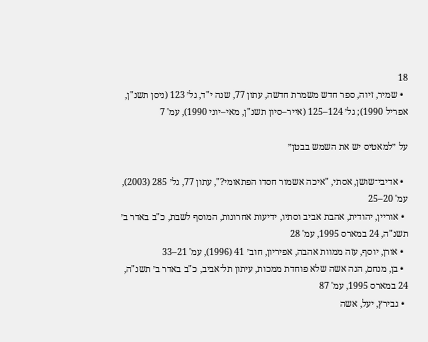18
  • שמיר, זיוה, ספר חדש משמרת חדשה, עתון 77, שנה י"ד, גל׳ 123 (ניסן תשנ"ן, אפריל 1990); גל׳ 124–125 (אייר–סיון תשנ"ן, מאי–יוני 1990), עמ' 7

על ״למאטיס יש את השמש בבטן״

  • אדיבי־שושן, אסתי, "איכה אשמור חסדו הפתאומי?", עתון 77, גל׳ 285 (2003), עמ' 20–25
  • אוריין, יהודית, אהבת אביב וסתיו, ידיעות אחרונות, המוסף לשבת, כ"ב באדר ב׳ תשנ"ה, 24 במארס 1995, עמ' 28
  • אורן, יוסף, עזה ממוות אהבה, אפיריון, חוב׳ 41 (1996), עמ' 21–33
  • בן, מנחם, הנה אשה שלא פוחדת ממכות, עיתון תל־אביב, כ"ב באדר ב׳ תשנ"ה, 24 במארס 1995, עמ' 87
  • גבירץ, יעל, אשה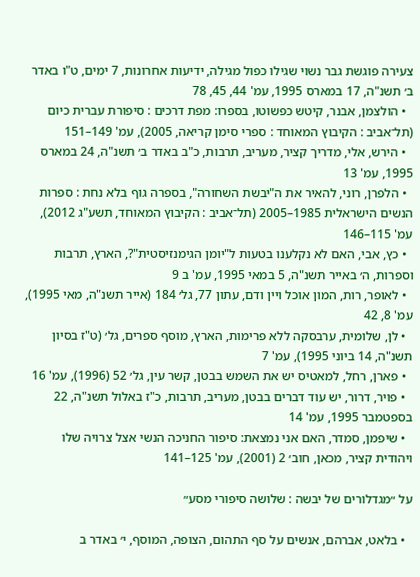צעירה פוגשת גבר נשוי שגילו כפול מגילה, ידיעות אחרונות, 7 ימים, ט"ו באדר ב׳ תשנ"ה, 17 במארס 1995, עמ' 44, 45, 78
  • הולצמן, אבנר, קיטש כפשוטו, בספרו: מפת דרכים : סיפורת עברית כיום (תל־אביב : הקיבוץ המאוחד : ספרי סימן קריאה, 2005), עמ' 149–151
  • הירש, אלי, מדריך קציר, מעריב, תרבות, כ"ב באדר ב׳ תשנ"ה, 24 במארס 1995, עמ' 13
  • הלפרן, רוני, להאיר את ה"יבשת השחורה", בספרה גוף בלא נחת : ספרות הנשים הישראלית 1985–2005 (תל־אביב : הקיבוץ המאוחד, תשע"ג 2012), עמ' 115–146
  • כץ, אבי, האם לא נקלענו בטעות ל"יומן הגימנזיסטית"?, הארץ, תרבות וספרות, ה׳ באייר תשנ"ה, 5 במאי 1995, עמ' ב 9
  • לאופר, רות, המון אוכל ויין ודם, עתון 77, גל׳ 184 (אייר תשנ"ה, מאי 1995), עמ' 8, 42
  • לן, שלומית, ערבסקה ללא פרימות, הארץ, מוסף ספרים, גל׳ (ט"ז בסיון תשנ"ה, 14 ביוני 1995), עמ' 7
  • פארן, רחל, למאטיס יש את השמש בבטן, קשר עין, גל׳ 52 (1996), עמ' 16
  • פויר, דרור, יש עוד דברים בבטן, מעריב, תרבות, כ"ז באלול תשנ"ה, 22 בספטמבר 1995, עמ' 14
  • שיפמן, סמדר, האם אני נמצאת: סיפור החניכה הנשי אצל צרויה שלו ויהודית קציר, מכאן, חוב׳ 2 (2001), עמ' 125–141

על ״מגדלורים של יבשה : שלושה סיפורי מסע״

  • בלאט, אברהם, אנשים על סף התהום, הצופה, המוסף, י׳ באדר ב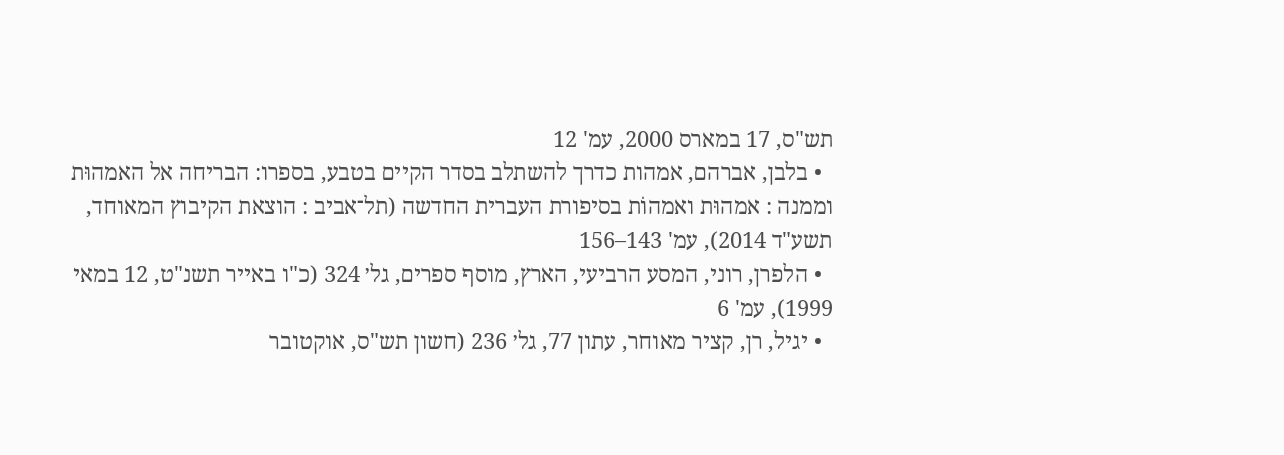תש"ס, 17 במארס 2000, עמ' 12
  • בלבן, אברהם, אמהות כדרך להשתלב בסדר הקיים בטבע, בספרו: הבריחה אל האמהוּת וממנה : אמהוּת ואמהוֹת בסיפורת העברית החדשה (תל־אביב : הוצאת הקיבוץ המאוחד, תשע"ד 2014), עמ' 143–156
  • הלפרן, רוני, המסע הרביעי, הארץ, מוסף ספרים, גל׳ 324 (כ"ו באייר תשנ"ט, 12 במאי 1999), עמ' 6
  • יגיל, רן, קציר מאוחר, עתון 77, גל׳ 236 (חשון תש"ס, אוקטובר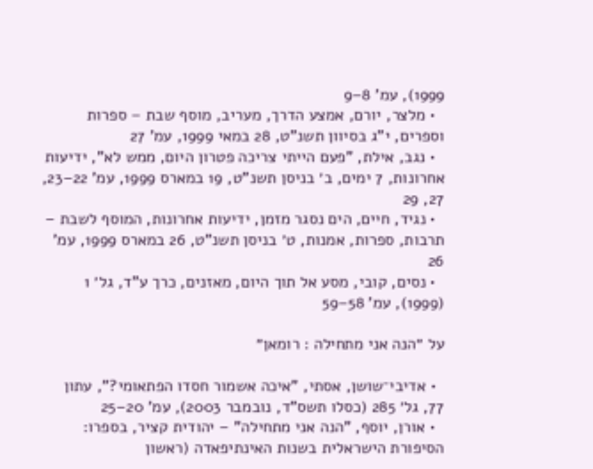1999), עמ' 8–9
  • מלצר, יורם, אמצע הדרך, מעריב, מוסף שבת – ספרות וספרים, י"ג בסיוון תשנ"ט, 28 במאי 1999, עמ' 27
  • נגב, אילת, "פעם הייתי צריכה פטרון היום, ממש לא", ידיעות אחרונות, 7 ימים, ב׳ בניסן תשנ"ט, 19 במארס 1999, עמ' 22–23, 27, 29
  • נגיד, חיים, הים נסגר מזמן, ידיעות אחרונות, המוסף לשבת – תרבות, ספרות, אמנות, ט׳ בניסן תשנ"ט, 26 במארס 1999, עמ' 26
  • נסים, קובי, מסע אל תוך היום, מאזנים, כרך ע"ד, גל׳ 1 (1999), עמ' 58–59

על ״הנה אני מתחילה : רומאן״

  • אדיבי־שושן, אסתי, "איכה אשמור חסדו הפתאומי?", עתון 77, גל׳ 285 (כסלו תשס"ד, נובמבר 2003), עמ' 20–25
  • אורן, יוסף, "הנה אני מתחילה" – יהודית קציר, בספרו: הסיפורת הישראלית בשנות האינתיפאדה (ראשון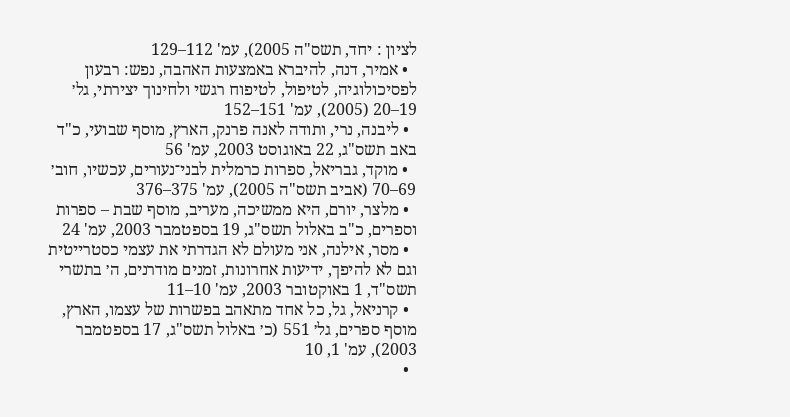לציון : יחד, תשס"ה 2005), עמ' 112–129
  • אמיר, דנה, להיברא באמצעות האהבה, נפש: רבעון לפסיכולוגיה, לטיפול, לטיפוח רגשי ולחינוך יצירתי, גל׳ 19–20 (2005), עמ' 151–152
  • ליבנה, נרי, ותודה לאנה פרנק, הארץ, מוסף שבועי, כ"ד באב תשס"ג, 22 באוגוסט 2003, עמ' 56
  • מוקד, גבריאל, ספרות כרמלית לבני־נעורים, עכשיו, חוב׳ 69–70 (אביב תשס"ה 2005), עמ' 375–376
  • מלצר, יורם, היא ממשיכה, מעריב, מוסף שבת – ספרות וספרים, כ"ב באלול תשס"ג, 19 בספטמבר 2003, עמ' 24
  • מסר, אילנה, אני מעולם לא הגדרתי את עצמי כסטרייטית וגם לא להיפך, ידיעות אחרונות, זמנים מודרנים, ה׳ בתשרי תשס"ד, 1 באוקטובר 2003, עמ' 10–11
  • קרניאל, גל, כל אחד מתאהב בפשרות של עצמו, הארץ, מוסף ספרים, גל׳ 551 (כ׳ באלול תשס"ג, 17 בספטמבר 2003), עמ' 1, 10
  •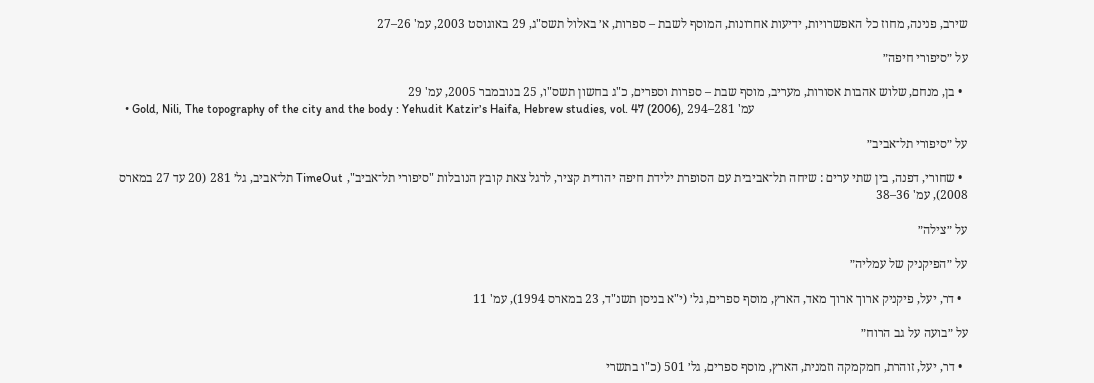שירב, פנינה, מחוז כל האפשרויות, ידיעות אחרונות, המוסף לשבת – ספרות, א׳ באלול תשס"ג, 29 באוגוסט 2003, עמ' 26–27

על ״סיפורי חיפה״

  • בן, מנחם, שלוש אהבות אסורות, מעריב, מוסף שבת – ספרות וספרים, כ"ג בחשון תשס"ו, 25 בנובמבר 2005, עמ' 29
  • Gold, Nili, The topography of the city and the body : Yehudit Katzir׳s Haifa, Hebrew studies, vol. 47 (2006), עמ' 281–294

על ״סיפורי תל־אביב״

  • שחורי, דפנה, בין שתי ערים : שיחה תל־אביבית עם הסופרת ילידת חיפה יהודית קציר, לרגל צאת קובץ הנובלות "סיפורי תל־אביב", TimeOut תל־אביב, גל׳ 281 (20 עד 27 במארס 2008), עמ' 36–38

על ״צילה״

על ״הפיקניק של עמליה״

  • דר, יעל, פיקניק ארוך ארוך מאד, הארץ, מוסף ספרים, גל׳ (י"א בניסן תשנ"ד, 23 במארס 1994), עמ' 11

על ״בועה על גב הרוח״

  • דר, יעל, זוהרת, חמקמקה וזמנית, הארץ, מוסף ספרים, גל׳ 501 (כ"ו בתשרי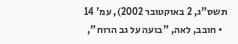תשס"ג, 2 באוקטובר 2002), עמ' 14
  • חובב, לאה, "בועה על גב הרוח",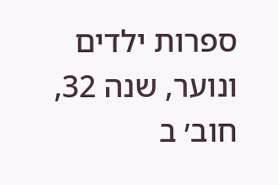ספרות ילדים ונוער, שנה 32, חוב׳ ב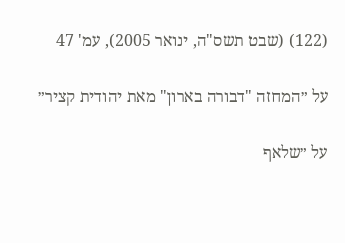(122) (שבט תשס"ה, ינואר 2005), עמ' 47

על ״המחזה "דבורה בארון" מאת יהודית קציר״

על ״שלאף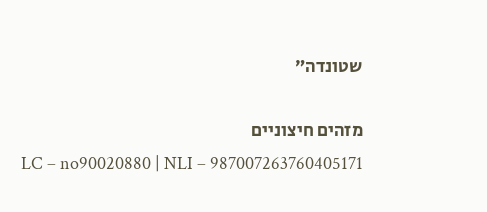שטונדה״

מזהים חיצוניים
LC – no90020880 | NLI – 987007263760405171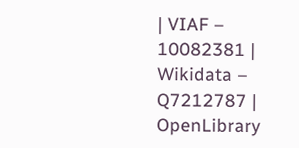| VIAF – 10082381 | Wikidata – Q7212787 | OpenLibrary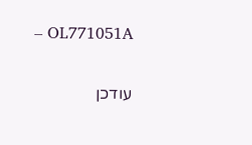– OL771051A

עודכן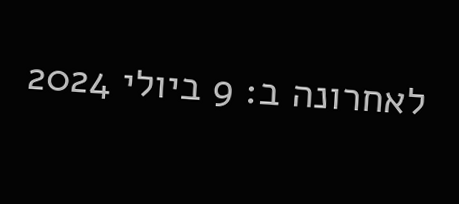לאחרונה ב: 9 ביולי 2024